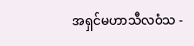အရှင်မဟာသီလ၀ံသ -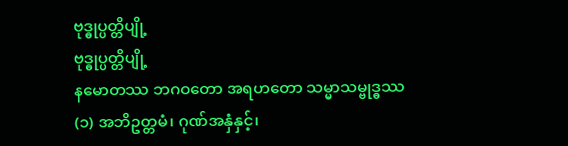ဗုဒ္ဓုပ္ပတ္တိပျို့
ဗုဒ္ဓုပ္ပတ္တိပျို့
နမောတဿ ဘဂဝတော အရဟတော သမ္မာသမ္ဗုဒ္ဓဿ
(၁) အဘိဥတ္တမံ၊ ဂုဏ်အနှံနှင့်၊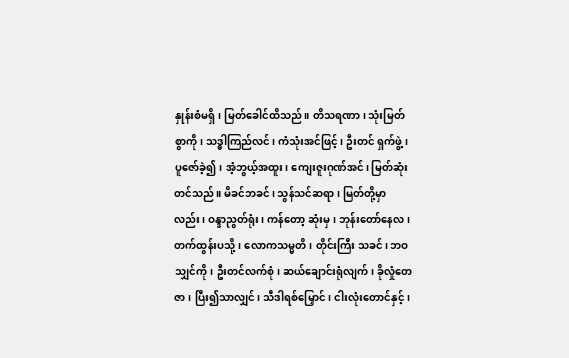နှုန်းစံမရှိ၊ မြတ်ခေါင်ထိသည်။ တိသရဏာ၊ သုံးမြတ်စွာကို၊ သဒ္ဓါကြည်လင်၊ ကံသုံးအင်ဖြင့်၊ ဦးတင် ရှက်ဖွဲ့၊ ပူဇော်ခဲ့၍၊ အံ့ဘွယ့်အထူး၊ ကျေးဇူးဂုဏ်အင်၊ မြတ်ဆုံးတင်သည်။ မိခင်ဘခင်၊ သွန်သင်ဆရာ၊ မြတ်တို့မှာလည်း၊ ဝန္ဒာညွတ်ရုံး၊ ကန်တော့ ဆုံးမှ၊ ဘုန်းတော်နေလ၊ တက်ထွန်းပသို့၊ လောကသမ္မတိ၊ တိုင်းကြီး သခင်၊ ဘဝသျှင်ကို၊ ဦးတင်လက်စုံ၊ ဆယ်ချောင်းရုံလျက်၊ ခိုလှုံတေဇာ၊ ပြီး၍သာလျှင်၊ သီဒါရစ်မြှောင်၊ ငါးလုံးတောင်နှင့်၊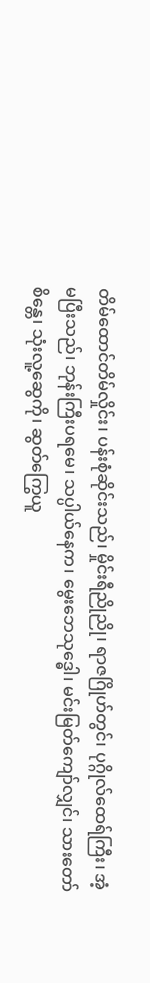တိမ်ထောင်တိမ်လှိုင်း၊ ပန်းစုံဆိုင်းသည်၊ မှိုင်းရီညိုညို၊ ရာဇဂြိုဟ်တွင်၊ ပုဂ္ဂိုလ်ထေရ်ကြီး၊ အံ့မပြီးသည်၊ ဘုန်းကြီးပရမေ၊ သပ္ပါယ်နေက၊ မွေးဘေသုဒ္ဓေါ၊ မင်းမြတ်ကျော်လျှင်၊ သားတော်စိန္တေ၊ သုံးလူ့ဆွေကို၊ ဆွတ်ကြွေယူ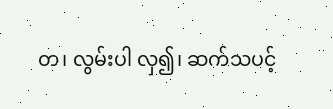တ၊ လွမ်းပါ လှ၍၊ ဆက်သပင့်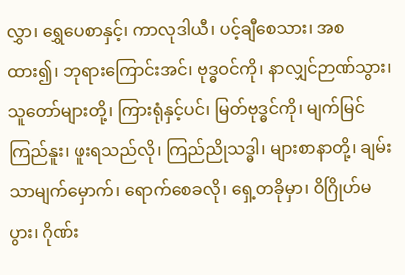လွှာ၊ ရွှေပေစာနှင့်၊ ကာလုဒါယီ၊ ပင့်ချီစေသား၊ အစထား၍၊ ဘုရားကြောင်းအင်၊ ဗုဒ္ဓဝင်ကို၊ နာလျှင်ဉာဏ်သွား၊ သူတော်များတို့၊ ကြားရုံနှင့်ပင်၊ မြတ်ဗုဒ္ဓင်ကို၊ မျက်မြင်ကြည်နူး၊ ဖူးရသည်လို၊ ကြည်ညိုသဒ္ဓါ၊ များစာနာတို့၊ ချမ်းသာမျက်မှောက်၊ ရောက်စေခလို၊ ရှေ့တခိုမှာ၊ ဝိဂြိုဟ်မပွား၊ ဂိုဏ်း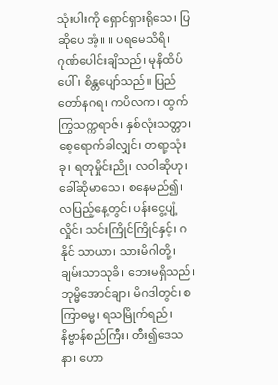သုံးပါးကို ရှောင်ရှားရိုသေ၊ ပြဆိုပေ အံ့။ ။ ပရမေသိရိ၊ ဂုဏ်ပေါင်းချိသည်၊ မုနိထိပ်ပေါ်၊ စိန္တပျော်သည်။ ပြည်တော်နဂရ၊ ကပိလက၊ ထွက်ကြွသက္ကရာဇ်၊ နှစ်လုံးသတ္တာ၊ စေ့ရောက်ခါလျှင်၊ တရာ့သုံးခု၊ ရတုမှိုင်းညို၊ လဝါဆိုဟု၊ ခေါ်ဆိုမာသေ၊ စနေမည်၍၊ လပြည့်နေ့တွင်၊ ပန်းငွေ့ပျံ့လှိုင်၊ သင်းကြိုင်ကြိုင်နှင့်၊ ဂနိုင် သာယာ၊ သားမိဂါတို့၊ ချမ်းသာသုခိ၊ ဘေးမရှိသည်၊ ဘုမ္မိအောင်ချာ၊ မိဂဒါတွင်၊ စကြာဓမ္မ၊ ရသမြိုက်ရည်၊ နိဗ္ဗာန်စည်ကြီး၊ တီး၍ဒေသနာ၊ ဟော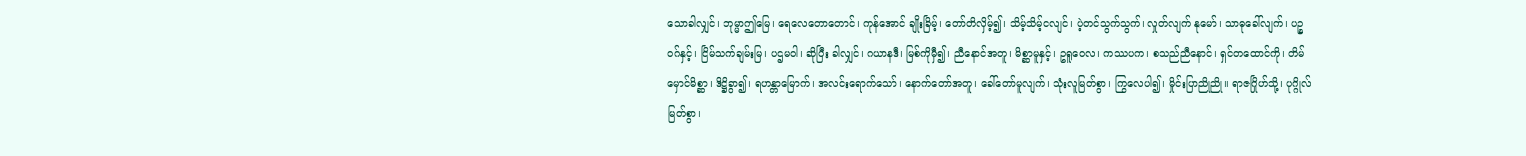သောခါလျှင်၊ ဘုမ္မာဤမြေ၊ ရေလေတောတောင်၊ ကုန်အောင် ချိုးခြိမ့်၊ တော်တိလှိမ့်၍၊ သိမ့်သိမ့်ငလျင်၊ ပဲ့တင်သွက်သွက်၊ လှုတ်လျက် နုမော်၊ သာဓုခေါ်လျက်၊ ပဉ္စဝဂ်နှင့်၊ ငြိမ်သက်ချမ်းမြ၊ ပဌမဝါ၊ ဆိုပြီး ခါလျှင်၊ ဂယာနဒီ၊ မြစ်ကိုမှီ၍၊ ညီနောင်အတူ၊ မိစ္ဆာမူနှင့်၊ ဥရူဝေလ၊ ကဿပက၊ စသည်ညီနောင်၊ ရှင်တထောင်ကို၊ တိမ်မှောင်မိစ္ဆာ၊ ဒိဋ္ဌိခွာ၍၊ ရဟန္တာမြောက်၊ အလင်းရောက်သော်၊ နောက်တော်အတူ၊ ခေါ်တော်မူလျက်၊ သုံးလူမြတ်စွာ၊ ကြွလေပါ၍၊ မှိုင်းပြာညိုညို။ ရာဇဂြိုဟ်သို့၊ ပုဂ္ဂိုလ်မြတ်စွာ၊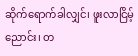ဆိုက်ရောက်ခါလျှင်၊ ဖူးလာငြိမ့်ညောင်း၊ တ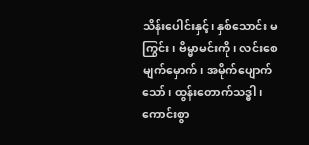သိန်းပေါင်းနှင့်၊ နှစ်သောင်း မကြွင်း၊ ဗိမ္မာမင်းကို၊ လင်းစေမျက်မှောက်၊ အမိုက်ပျောက်သော်၊ ထွန်းတောက်သဒ္ဓါ၊ ကောင်းစွာ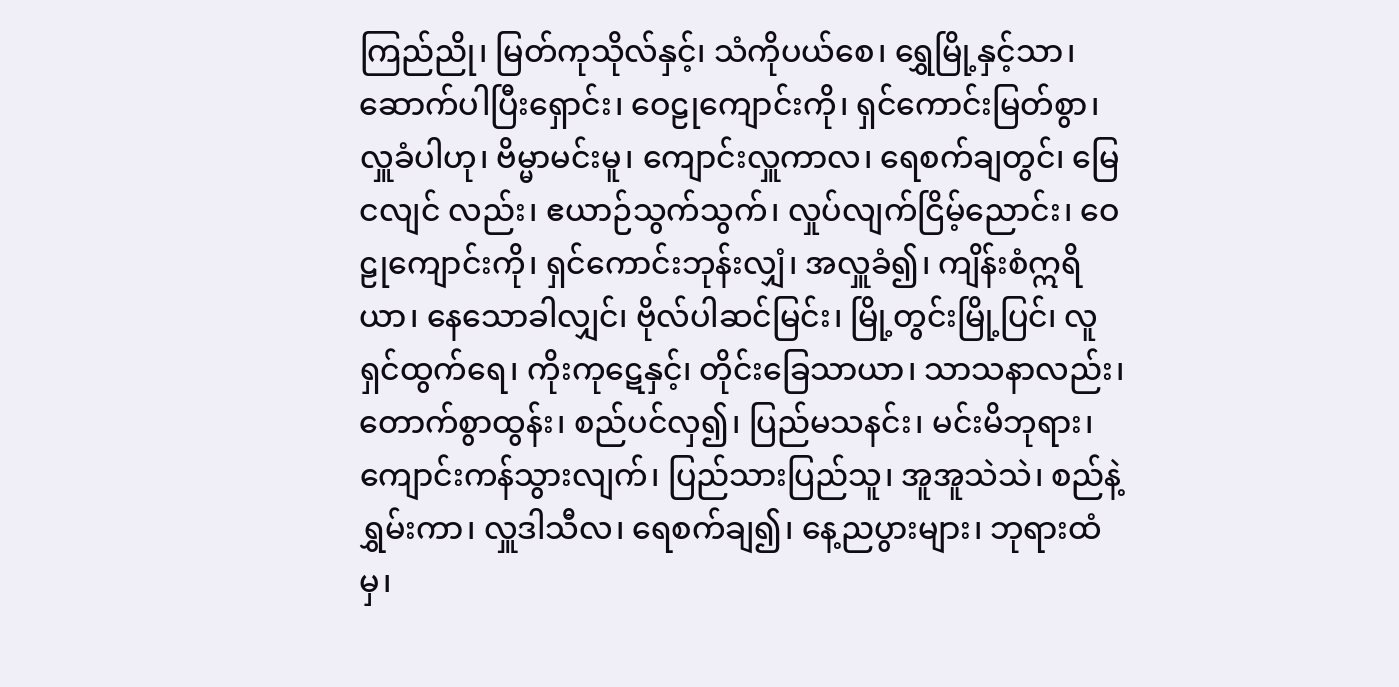ကြည်ညို၊ မြတ်ကုသိုလ်နှင့်၊ သံကိုပယ်စေ၊ ရွှေမြို့နှင့်သာ၊ ဆောက်ပါပြီးရှောင်း၊ ဝေဠုကျောင်းကို၊ ရှင်ကောင်းမြတ်စွာ၊ လှူခံပါဟု၊ ဗိမ္မာမင်းမူ၊ ကျောင်းလှူကာလ၊ ရေစက်ချတွင်၊ မြေငလျင် လည်း၊ ဧယာဉ်သွက်သွက်၊ လှုပ်လျက်ငြိမ့်ညောင်း၊ ဝေဠုကျောင်းကို၊ ရှင်ကောင်းဘုန်းလျှံ၊ အလှူခံ၍၊ ကျိန်းစံဣရိယာ၊ နေသောခါလျှင်၊ ဗိုလ်ပါဆင်မြင်း၊ မြို့တွင်းမြို့ပြင်၊ လူရှင်ထွက်ရေ၊ ကိုးကုဋေနှင့်၊ တိုင်းခြေသာယာ၊ သာသနာလည်း၊ တောက်စွာထွန်း၊ စည်ပင်လှ၍၊ ပြည်မသနင်း၊ မင်းမိဘုရား၊ ကျောင်းကန်သွားလျက်၊ ပြည်သားပြည်သူ၊ အူအူသဲသဲ၊ စည်နဲ့ရွှမ်းကာ၊ လှူဒါသီလ၊ ရေစက်ချ၍၊ နေ့ညပွားများ၊ ဘုရားထံမှ၊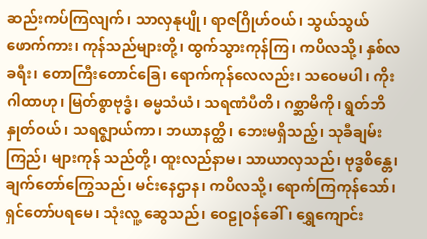ဆည်းကပ်ကြလျက်၊ သာလှနုပျို၊ ရာဇဂြိုဟ်ဝယ်၊ သွယ်သွယ် ဖောက်ကား၊ ကုန်သည်များတို့၊ ထွက်သွားကုန်ကြ၊ ကပိလသို့၊ နှစ်လခရီး၊ တောကြီးတောင်ခြေ၊ ရောက်ကုန်လေလည်း၊ သဝေမပါ၊ ကိုးဂါထာဟု၊ မြတ်စွာဗုဒ္ဓံ၊ ဓမ္မသံယံ၊ သရဏံပီတိ၊ ဂစ္ဆာမိကို၊ ရွတ်ဘိနှုတ်ဝယ်၊ သရဇ္ဈာယ်ကာ၊ ဘယာနတ္ထိ၊ ဘေးမရှိသည့်၊ သုခီချမ်းကြည်၊ များကုန် သည်တို့၊ ထူးလည်နာမ၊ သာယာလှသည်၊ ဗုဒ္ဓစိန္တေ၊ ချက်တော်ကြွေသည်၊ မင်းနေဌာန၊ ကပိလသို့၊ ရောက်ကြကုန်သော်၊ ရှင်တော်ပရမေ၊ သုံးလူ့ ဆွေသည်၊ ဝေဠုဝန်ခေါ်၊ ရွှေကျောင်း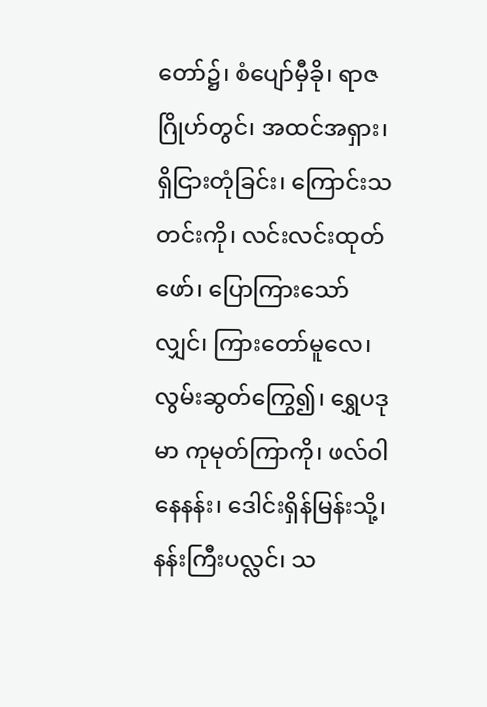တော်၌၊ စံပျော်မှီခို၊ ရာဇဂြိုဟ်တွင်၊ အထင်အရှား၊ ရှိငြားတုံခြင်း၊ ကြောင်းသတင်းကို၊ လင်းလင်းထုတ်ဖော်၊ ပြောကြားသော်လျှင်၊ ကြားတော်မူလေ၊ လွမ်းဆွတ်ကြွေ၍၊ ရွှေပဒုမာ ကုမုတ်ကြာကို၊ ဖလ်ဝါနေနန်း၊ ဒေါင်းရှိန်မြန်းသို့၊ နန်းကြီးပလ္လင်၊ သ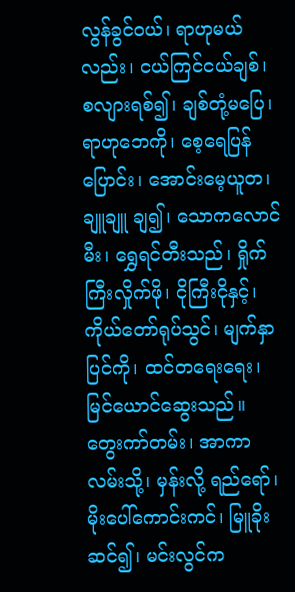လွန်ခွင်ဝယ်၊ ရာဟုမယ်လည်း၊ ငယ်ကြင်ငယ်ချစ်၊ စလျားရစ်၍၊ ချစ်တုံ့မပြေ၊ ရာဟုဘေကို၊ စေ့ရေပြန်ပြောင်း၊ အောင်းမေ့ယူတ၊ ချူချူ ချ၍၊ သောကလောင်မီး၊ ရွှေရင်တီးသည်၊ ရှိုက်ကြီးလှိုက်ဖို၊ ငိုကြီးငိုနှင့်၊ ကိုယ်တော်ရုပ်သွင်၊ မျက်နှာပြင်ကို၊ ထင်တရေးရေး၊ မြင်ယောင်ဆွေးသည်။ တွေးကာ်တမ်း၊ အာကာလမ်းသို့၊ မှန်းလို့ ရည်ရော်၊ မိုးပေါ်ကောင်းကင်၊ မြူခိုးဆင်၍၊ မင်းလွင်က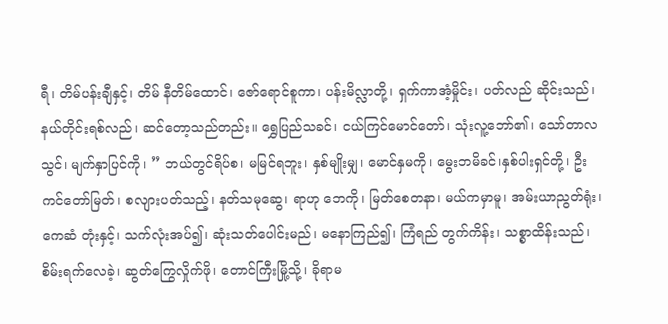ရီ၊ တိမ်ပန်းချီနှင့်၊ တိမ် နီတိမ်ထောင်၊ ဇော်ရောင်စူကာ၊ ပန်းမိလ္လာတို့၊ ရှက်ကာအံ့မှိုင်း၊ ပတ်လည် ဆိုင်းသည်၊ နယ်တိုင်းရစ်လည်၊ ဆင်တော့သည်တည်း။ ရွှေပြည်သခင်၊ ငယ်ကြင်မောင်တော်၊ သုံးလူ့ဘော်၏၊ သော်တာလသွင်၊ မျက်နှာပြင်ကို၊ ” ဘယ်တွင်ရိပ်စ၊ မမြင်ရဘူး၊ နှစ်မျိုးမျှ၊ မောင်နှမကို၊ မွေးဘမိခင်၊နှစ်ပါးရှင်တို့၊ ဦးကင်တော်မြတ်၊ စလျားပတ်သည့်၊ နတ်သမုဆွေ၊ ရာဟု ဘေကို၊ မြတ်စေတနာ၊ မယ်ကမှာမူ၊ အမ်းယာညွတ်ရုံး၊ ကေဆံ တုံးနှင့်၊ သက်လုံးအပ်၍၊ ဆုံးသတ်ပေါင်းမည်၊ မနောကြည်၍၊ ကြံရည် တွက်ကိန်း၊ သစ္စာထိန်းသည်၊ စိမ်းရက်လေခဲ့၊ ဆွတ်ကြွေလှိုက်ဖို၊ တောင်ကြီးမြို့သို့၊ ခိုရာမ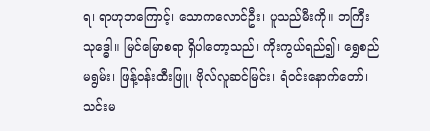ရ၊ ရာဟုဘကြောင့်၊ သောကလောင်ဦး၊ ပူသည်မီးကို။ ဘကြီး သုဒ္ဓေါ။ မြင်မြောစရာ ရှိပါတော့သည်၊ ကိုးကွယ်ရည်၍၊ ရွှေစည်မရွမ်း၊ ဖြန့်ဝန်းထီးဖြူ၊ ဗိုလ်လူဆင်မြင်း၊ ရံဝင်းနောက်တော်၊ သင်းမ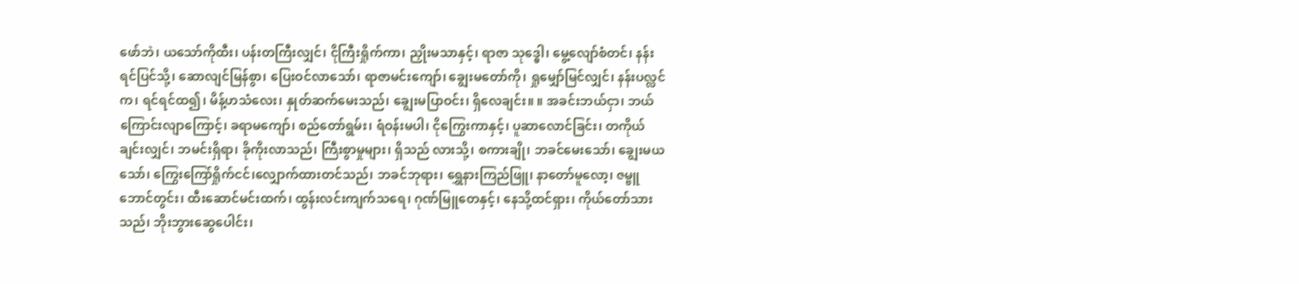ဖော်ဘဲ၊ ယသော်ကိုထီး၊ ပန်းတကြီးလျှင်၊ ငိုကြီးရှိုက်ကာ၊ ညှိုးမသာနှင့်၊ ရာဇာ သုဒ္ဓေါ၊ မွေ့လျော်စံတင်၊ နန်းရင်ပြင်သို့၊ ဆောလျင်မြန်စွာ၊ ပြေးဝင်လာသော်၊ ရာဇာမင်းကျော်၊ ချွေးမတော်ကို၊ ရှုမျှော်မြင်လျှင်၊ နန်းပလ္လင်က၊ ရင်ရင်ထ၍၊ မိန့်ဟသံလေး၊ နှုတ်ဆက်မေးသည်၊ ချွေးမပြာဝင်း၊ ရှိလေချင်း။ ။ အခင်းဘယ်ငှာ၊ ဘယ်ကြောင်းလျာကြောင့်၊ ခရာမကျော်၊ စည်တော်ရွမ်း၊ ရံဝန်းမပါ၊ ငိုကြွေးကာနှင့်၊ ပူဆာလောင်ခြင်း၊ တကိုယ်ချင်းလျှင်၊ ဘမင်းရှိရာ၊ ခိုကိုးလာသည်၊ ကြီးစွာမှုများ၊ ရှိသည် လားသို့၊ စကားချို၊ ဘခင်မေးသော်၊ ချွေးမယသော်၊ ကြွေးကြော်ရှိုက်ငင်၊လျှောက်ထားတင်သည်၊ ဘခင်ဘုရား၊ ရွှေနားကြည်ဖြူ၊ နာတော်မူလော့၊ ဇမ္ဗူဘောင်တွင်း၊ ထီးဆောင်မင်းထက်၊ ထွန်းလင်းကျက်သရေ၊ ဂုဏ်မြူတေနှင့်၊ နေသို့ထင်ရှား၊ ကိုယ်တော်သားသည်၊ ဘိုးဘွားဆွေပေါင်း၊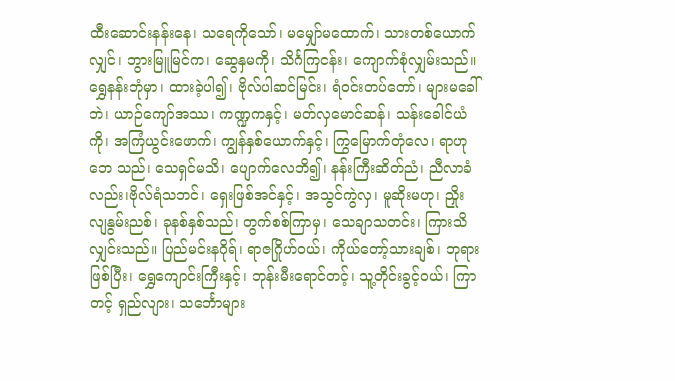ထီးဆောင်းနန်းနေ၊ သရေကိုသော်၊ မမျှော်မထောက်၊ သားတစ်ယောက်လျှင်၊ ဘွားမြူမြင်က၊ ဆွေနှမကို၊ သိင်္ဂကြငန်း၊ ကျောက်စုံလျှမ်းသည်။ ရွှေနန်းဘုံမှာ၊ ထားခဲ့ပါ၍၊ ဗိုလ်ပါဆင်မြင်း၊ ရံဝင်းတပ်တော်၊ များမခေါ် ဘဲ၊ ယာဉ်ကျော်အဿ၊ ကဏ္ဍကနှင့်၊ မတ်လှမောင်ဆန်၊ သန်းခေါင်ယံကို၊ အကြံယွင်းဖောက်၊ ကျွန်နှစ်ယောက်နှင့်၊ ကြွမြောက်တုံလေ၊ ရာဟုဘေ သည်၊ သေရှင်မသိ၊ ပျောက်လေဘိ၍၊ နန်းကြီးဆိတ်ညံ၊ ညီလာခံလည်း၊ဗိုလ်ရံသဘင်၊ ရှေးဖြစ်အင်နှင့်၊ အသွင်ကွဲလှ၊ မူဆိုးမဟု၊ ညှိုးလျနွမ်းညစ်၊ ခုနစ်နှစ်သည်၊ တွက်စစ်ကြာမှ၊ သေချာသတင်း၊ ကြားသိလျှင်းသည်။ ပြည်မင်းနဂိုရ်၊ ရာဇဂြိုဟ်ဝယ်၊ ကိုယ်တော့်သားချစ်၊ ဘုရားဖြစ်ပြီး၊ ရွှေကျောင်းကြီးနှင့်၊ ဘုန်းမီးရောင်တင့်၊ သူ့တိုင်းခွင့်ဝယ်၊ ကြာတင့် ရှည်လျား၊ သင်္ဘောများ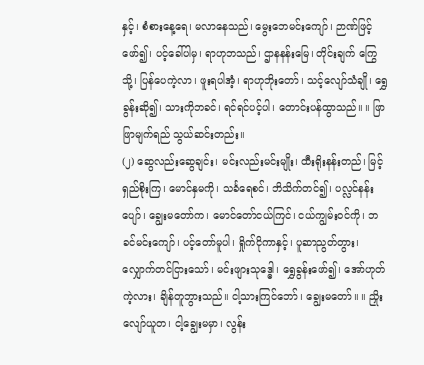နှင့်၊ စံစားနေ့ရေ၊ မလာနေသည်၊ မွေးဘေမင်းကျော်၊ ဉာဏ်ဖြင့်ဖော်၍၊ ပင့်ခေါ်ပါမှ၊ ရာဟုဘသည်၊ ဌာနနန်းမြေ၊ တိုင်းချက် ကြွေသို့၊ ပြန်ပေကဲ့လာ၊ ဖူးရပါအံ့၊ ရာဟုဘိုးတော်၊ သင့်လျော်သံချို၊ ရွှေခွန်းဆို၍၊ သားကိုဘခင်၊ ရင်ရင်ပင့်ပါ၊ တောင်းပန်ထွာသည်။ ။ ဖြာဖြာမျက်ရည် သွယ်ဆင်းတည်း။
(၂) ဆွေလည်းဆွေချင်း၊ မင်းလည်းမင်းမျိုး၊ ထီးရိုးနန်းတည်၊ မြင့်ရှည်စိုးကြ၊ မောင်နှမကို၊ သင်္ခရေစင်၊ ဘိသိက်တင်၍၊ ပလ္လင်နန်းပျော်၊ ချွေးမတော်က၊ မောင်တော်ငယ်ကြင်၊ ငယ်ကျွမ်းဝင်ကို၊ ဘခင်မင်းကျော်၊ ပင့်တော်မူပါ၊ ရှိုက်ငိုကာနှင့်၊ ပူဆာညွတ်တွား၊ လျှောက်တင်ငြားသော်၊ မင်းဖျားသုဒ္ဓေါ၊ ရွှေခွန်းဖော်၍၊ အော်ဟုတ်ကဲ့လား၊ ချိန်တူဘွားသည်။ ငါ့သားကြင်ဘော်၊ ချွေးမတော်။ ။ ညှိုးလျော်ယူတ၊ ငါ့ချွေးမမှာ၊ လွန်း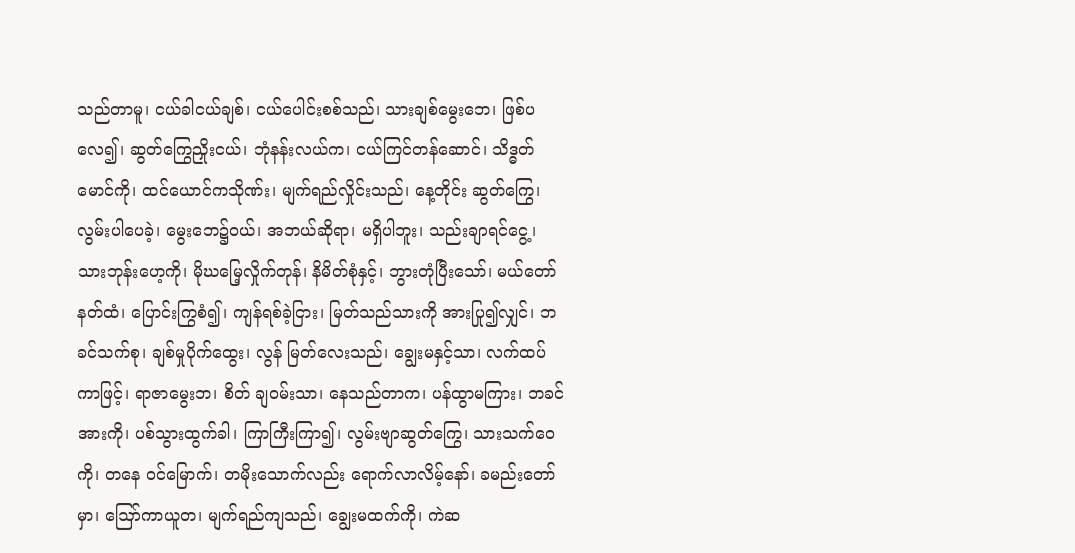သည်တာမူ၊ ငယ်ခါငယ်ချစ်၊ ငယ်ပေါင်းစစ်သည်၊ သားချစ်မွေးဘေ၊ ဖြစ်ပလေ၍၊ ဆွတ်ကြွေညှိုးငယ်၊ ဘုံနန်းလယ်က၊ ငယ်ကြင်တန်ဆောင်၊ သိဒ္ဓတ်မောင်ကို၊ ထင်ယောင်ကသိုဏ်း၊ မျက်ရည်လှိုင်းသည်၊ နေ့တိုင်း ဆွတ်ကြွေ၊ လွမ်းပါပေခဲ့၊ မွေးဘေ၌ဝယ်၊ အဘယ်ဆိုရာ၊ မရှိပါဘူး၊ သည်းချာရင်ငွေ့၊ သားဘုန်းဟေ့ကို၊ မိုဃမြေ့လှိုက်တုန်၊ နိမိတ်စုံနှင့်၊ ဘွားတုံပြီးသော်၊ မယ်တော်နတ်ထံ၊ ပြောင်းကြွစံ၍၊ ကျန်ရစ်ခဲ့ငြား၊ မြတ်သည်သားကို အားပြု၍လျှင်၊ ဘခင်သက်စု၊ ချစ်မှုပိုက်ထွေး၊ လွန် မြတ်လေးသည်၊ ချွေးမနှင့်သာ၊ လက်ထပ်ကာဖြင့်၊ ရာဇာမွေးဘ၊ စိတ် ချဝမ်းသာ၊ နေသည်တာက၊ ပန်ထွာမကြား၊ ဘခင်အားကို၊ ပစ်သွားထွက်ခါ၊ ကြာကြီးကြာ၍၊ လွမ်းဗျာဆွတ်ကြွေ၊ သားသက်ဝေကို၊ တနေ ဝင်မြောက်၊ တမိုးသောက်လည်း ရောက်လာလိမ့်နော်၊ ခမည်းတော်မှာ၊ ဪကာယူတ၊ မျက်ရည်ကျသည်၊ ချွေးမထက်ကို၊ ကဲဆ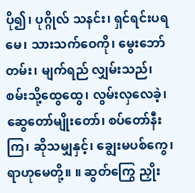ပို၍၊ ပုဂ္ဂိုလ် သနင်း၊ ရှင်ရင်းပရမေ၊ သားသက်ဝေကို၊ မွေးဘော်တမ်း၊ မျက်ရည် လျှမ်းသည်၊ စမ်းသို့ထွေထွေ၊ လွမ်းလှလေခဲ့၊ ဆွေတော်မျိုးတော်၊ စပ်တော်နီးကြ၊ ဆိုသမျှနှင့်၊ ချွေးမပစ်ကွေ၊ ရာဟုမေတို့။ ။ ဆွတ်ကြွေ ညှိုး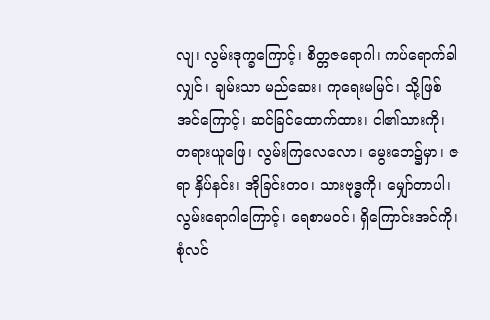လျ၊ လွမ်းဒုက္ခကြောင့်၊ စိတ္တဇရောဂါ၊ ကပ်ရောက်ခါလျှင်၊ ချမ်းသာ မည်ဆေး၊ ကုရေးမမြင်၊ သို့ဖြစ်အင်ကြောင့်၊ ဆင်ခြင်ထောက်ထား၊ ငါ၏သားကို၊ တရားယူဖြေ၊ လွမ်းကြလေလော၊ မွေးဘေ၌မှာ၊ ဇရာ နှိပ်နင်း၊ အိုခြင်းတဝ၊ သားဗုဒ္ဓကို၊ မျှော်တာပါ၊ လွမ်းရောဂါကြောင့်၊ ရေစာမဝင်၊ ရှိကြောင်းအင်ကို၊ စုံလင်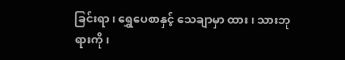ခြင်းရာ၊ ရွှေပေစာနှင့် သေချာမှာ ထား၊ သားဘုရားကို၊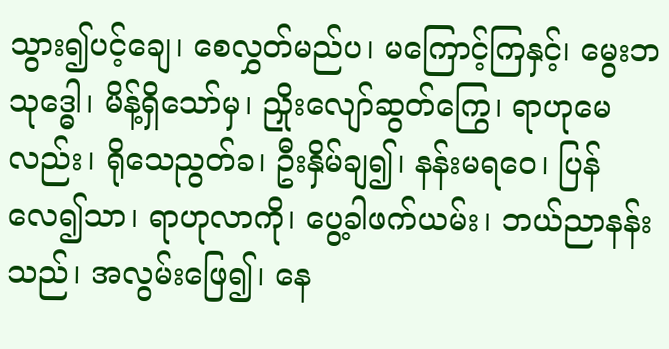သွား၍ပင့်ချေ၊ စေလွှတ်မည်ပ၊ မကြောင့်ကြနှင့်၊ မွေးဘသုဒ္ဓေါ၊ မိန့်ရှိသော်မှ၊ ညှိုးလျော်ဆွတ်ကြွေ၊ ရာဟုမေလည်း၊ ရိုသေညွတ်ခ၊ ဦးနှိမ်ချ၍၊ နန်းမရဝေ၊ ပြန်လေ၍သာ၊ ရာဟုလာကို၊ ပွေ့ခါဖက်ယမ်း၊ ဘယ်ညာနန်းသည်၊ အလွမ်းဖြေ၍၊ နေ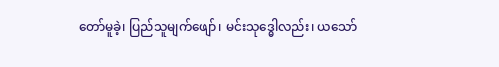တော်မူခဲ့၊ ပြည်သူမျက်ဖျော်၊ မင်းသုဒ္ဓေါလည်း၊ ယသော်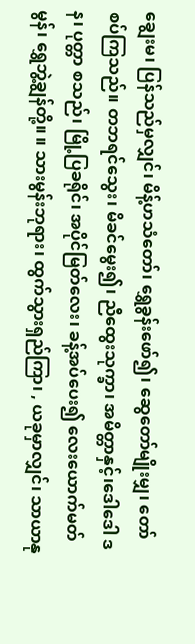ချွေးမ၊ ပြန်သည်မှလျှင်၊ မိန့်ဟသံတော်၊ ရွှေခွန်းဖော်၍၊ ဆွေတော်မျိုးမျှ၊ တော်စပ်ကြသည်။ တဘရင်သွေး၊ မိခင်မွေး၍၊ ညီထွေးသုက္ခာ၊ အမိတ္တာနှင့်၊ဒေါဒေါ ဒန၊ ပုတ္တာ စသည်၊ မြို့ပြခရိုင်၊ အပိုင်မြတ်လေး၊ ခန့်အပ်ပေး၍ လေးယောက်မတ်မွန်၊ ရွှေဘွဲ့ချွန်တို့။ ။ သားမွန်းဘုရား၊ ထွက်သွားရှည်ကြာ၊ , ယခုမှာလျှင်၊ သာယာနု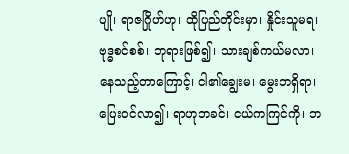ပျို၊ ရာဇဂြိုဟ်ဟု၊ ထိုပြည်တိုင်းမှာ၊ နှိုင်းသူမရ၊ ဗုဒ္ဓစင်စစ်၊ ဘုရားဖြစ်၍၊ သားချစ်ကယ်မလာ၊ နေသည့်တာကြောင့်၊ ငါ၏ချွေးမ၊ မွေးဘရှိရာ၊ ပြေးဝင်လာ၍၊ ရာဟုဘခင်၊ ငယ်ကကြင်ကို၊ ဘ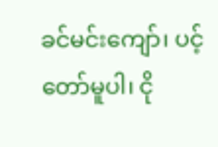ခင်မင်းကျော်၊ ပင့်တော်မူပါ၊ ငို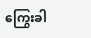ကြွေးခါ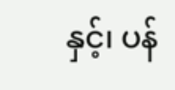နှင့်၊ ပန်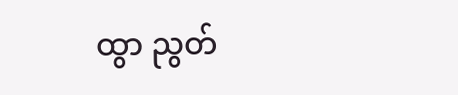ထွာ ညွတ်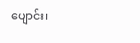ပျောင်း၊